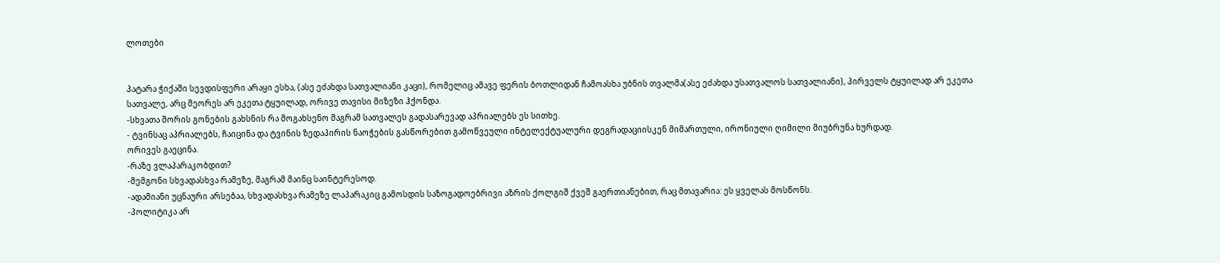ლოთები


პატარა ჭიქაში სევდისფერი არაყი ესხა, (ასე ეძახდა სათვალიანი კაცი), რომელიც ამავე ფერის ბოთლიდან ჩამოასხა უბნის თვალმა(ასე ეძახდა უსათვალოს სათვალიანი), პირველს ტყუილად არ ეკეთა სათვალე, არც მეორეს არ ეკეთა ტყუილად, ორივე თავისი მიზეზი ჰქონდა.
-სხვათა შორის გონების გახსნის რა მოგახსენო მაგრამ სათვალეს გადასარევად აპრიალებს ეს სითხე.
- ტვინსაც აპრიალებს, ჩაიცინა და ტვინის ზედაპირის ნაოჭების გასწორებით გამოწვეული ინტელექტუალური დეგრადაციისკენ მიმართული, ირონიული ღიმილი მიუბრუნა ხურდად.
ორივეს გაეცინა.
-რაზე ვლაპარაკობდით?
-მემგონი სხვადასხვა რამეზე, მაგრამ მაინც საინტერესოდ.
-ადამიანი უცნაური არსებაა, სხვადასხვა რამეზე ლაპარაკიც გამოსდის საზოგადოებრივი აზრის ქოლგიშ ქვეშ გაერთიანებით, რაც მთავარია: ეს ყველას მოსწონს.
-პოლიტიკა არ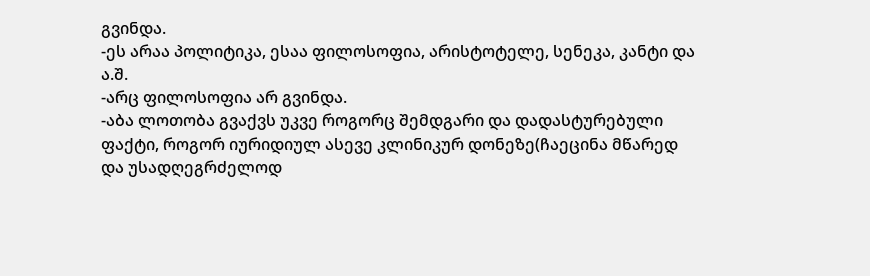გვინდა.
-ეს არაა პოლიტიკა, ესაა ფილოსოფია, არისტოტელე, სენეკა, კანტი და ა.შ.
-არც ფილოსოფია არ გვინდა.
-აბა ლოთობა გვაქვს უკვე როგორც შემდგარი და დადასტურებული ფაქტი, როგორ იურიდიულ ასევე კლინიკურ დონეზე(ჩაეცინა მწარედ და უსადღეგრძელოდ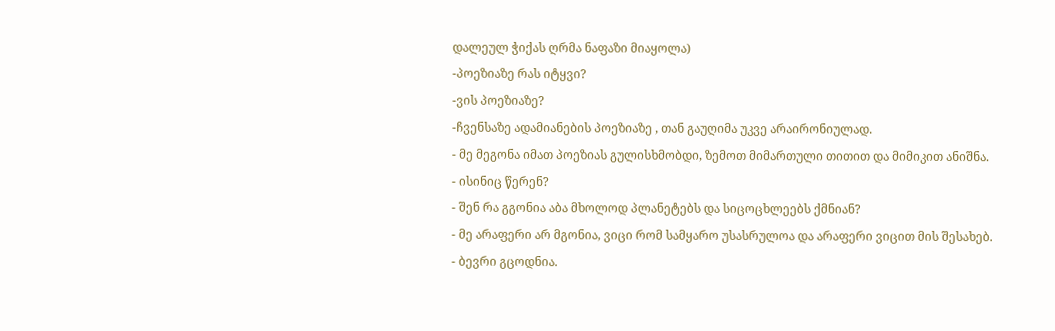დალეულ ჭიქას ღრმა ნაფაზი მიაყოლა)
-პოეზიაზე რას იტყვი?
-ვის პოეზიაზე?
-ჩვენსაზე ადამიანების პოეზიაზე , თან გაუღიმა უკვე არაირონიულად.
- მე მეგონა იმათ პოეზიას გულისხმობდი, ზემოთ მიმართული თითით და მიმიკით ანიშნა.
- ისინიც წერენ?
- შენ რა გგონია აბა მხოლოდ პლანეტებს და სიცოცხლეებს ქმნიან?
- მე არაფერი არ მგონია, ვიცი რომ სამყარო უსასრულოა და არაფერი ვიცით მის შესახებ.
- ბევრი გცოდნია.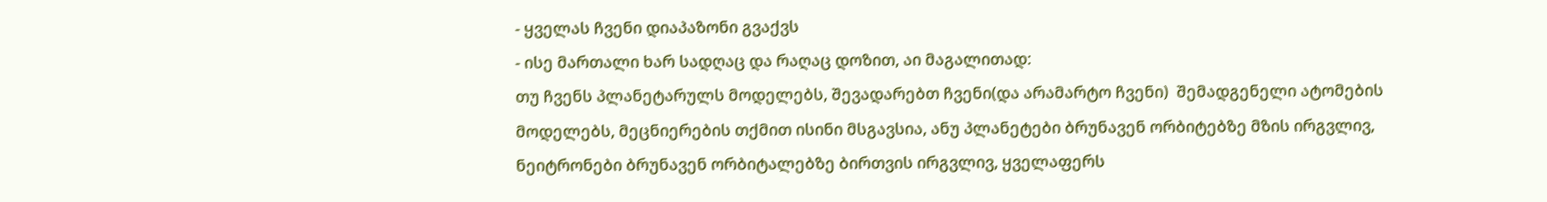- ყველას ჩვენი დიაპაზონი გვაქვს
- ისე მართალი ხარ სადღაც და რაღაც დოზით, აი მაგალითად:
თუ ჩვენს პლანეტარულს მოდელებს, შევადარებთ ჩვენი(და არამარტო ჩვენი)  შემადგენელი ატომების მოდელებს, მეცნიერების თქმით ისინი მსგავსია, ანუ პლანეტები ბრუნავენ ორბიტებზე მზის ირგვლივ, ნეიტრონები ბრუნავენ ორბიტალებზე ბირთვის ირგვლივ, ყველაფერს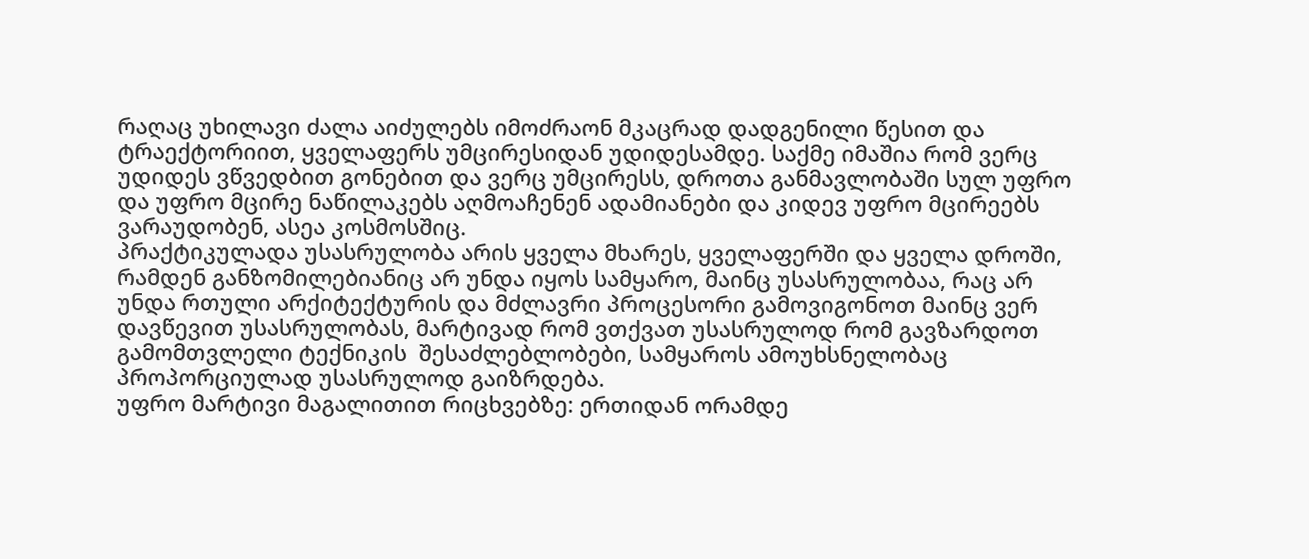რაღაც უხილავი ძალა აიძულებს იმოძრაონ მკაცრად დადგენილი წესით და ტრაექტორიით, ყველაფერს უმცირესიდან უდიდესამდე. საქმე იმაშია რომ ვერც უდიდეს ვწვედბით გონებით და ვერც უმცირესს, დროთა განმავლობაში სულ უფრო და უფრო მცირე ნაწილაკებს აღმოაჩენენ ადამიანები და კიდევ უფრო მცირეებს ვარაუდობენ, ასეა კოსმოსშიც.
პრაქტიკულადა უსასრულობა არის ყველა მხარეს, ყველაფერში და ყველა დროში, რამდენ განზომილებიანიც არ უნდა იყოს სამყარო, მაინც უსასრულობაა, რაც არ უნდა რთული არქიტექტურის და მძლავრი პროცესორი გამოვიგონოთ მაინც ვერ დავწევით უსასრულობას, მარტივად რომ ვთქვათ უსასრულოდ რომ გავზარდოთ გამომთვლელი ტექნიკის  შესაძლებლობები, სამყაროს ამოუხსნელობაც პროპორციულად უსასრულოდ გაიზრდება.
უფრო მარტივი მაგალითით რიცხვებზე: ერთიდან ორამდე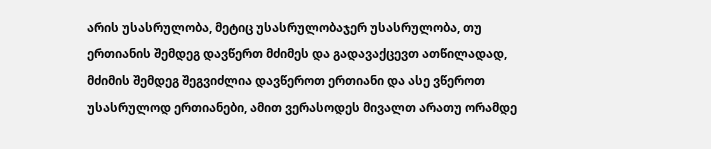არის უსასრულობა, მეტიც უსასრულობაჯერ უსასრულობა, თუ ერთიანის შემდეგ დავწერთ მძიმეს და გადავაქცევთ ათწილადად, მძიმის შემდეგ შეგვიძლია დავწეროთ ერთიანი და ასე ვწეროთ უსასრულოდ ერთიანები, ამით ვერასოდეს მივალთ არათუ ორამდე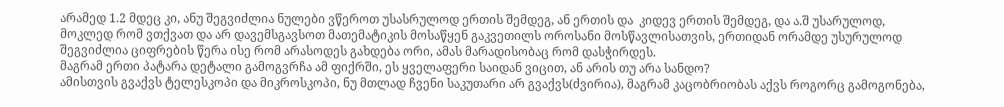არამედ 1.2 მდეც კი, ანუ შეგვიძლია ნულები ვწეროთ უსასრულოდ ერთის შემდეგ, ან ერთის და  კიდევ ერთის შემდეგ, და ა.შ უსარულოდ, მოკლედ რომ ვთქვათ და არ დავემსგავსოთ მათემატიკის მოსაწყენ გაკვეთილს ოროსანი მოსწავლისათვის, ერთიდან ორამდე უსურულოდ შეგვიძლია ციფრების წერა ისე რომ არასოდეს გახდება ორი, ამას მარადისობაც რომ დასჭირდეს.
მაგრამ ერთი პატარა დეტალი გამოგვრჩა ამ ფიქრში, ეს ყველაფერი საიდან ვიცით, ან არის თუ არა სანდო?
ამისთვის გვაქვს ტელესკოპი და მიკროსკოპი, ნუ მთლად ჩვენი საკუთარი არ გვაქვს(ძვირია), მაგრამ კაცობრიობას აქვს როგორც გამოგონება,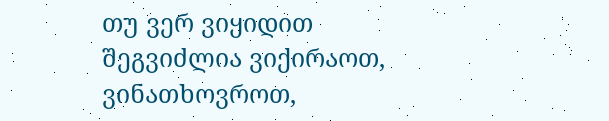თუ ვერ ვიყიდით შეგვიძლია ვიქირაოთ, ვინათხოვროთ,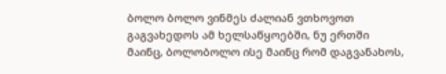ბოლო ბოლო ვინმეს ძალიან ვთხოვოთ გაგვახედოს ამ ხელსაწყოებში, ნუ ერთში მაინც, ბოლობოლო ისე მაინც რომ დაგვანახოს,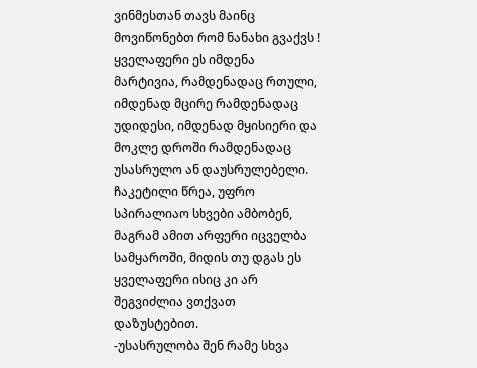ვინმესთან თავს მაინც მოვიწონებთ რომ ნანახი გვაქვს !
ყველაფერი ეს იმდენა მარტივია, რამდენადაც რთული, იმდენად მცირე რამდენადაც  უდიდესი, იმდენად მყისიერი და მოკლე დროში რამდენადაც უსასრულო ან დაუსრულებელი.
ჩაკეტილი წრეა, უფრო სპირალიაო სხვები ამბობენ, მაგრამ ამით არფერი იცველბა სამყაროში, მიდის თუ დგას ეს ყველაფერი ისიც კი არ შეგვიძლია ვთქვათ დაზუსტებით.
-უსასრულობა შენ რამე სხვა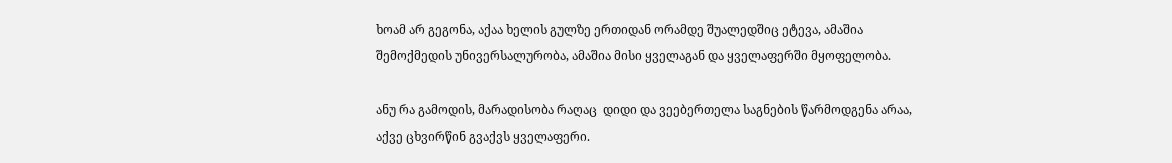ხოამ არ გეგონა, აქაა ხელის გულზე ერთიდან ორამდე შუალედშიც ეტევა, ამაშია შემოქმედის უნივერსალურობა, ამაშია მისი ყველაგან და ყველაფერში მყოფელობა.

ანუ რა გამოდის, მარადისობა რაღაც  დიდი და ვეებერთელა საგნების წარმოდგენა არაა, აქვე ცხვირწინ გვაქვს ყველაფერი.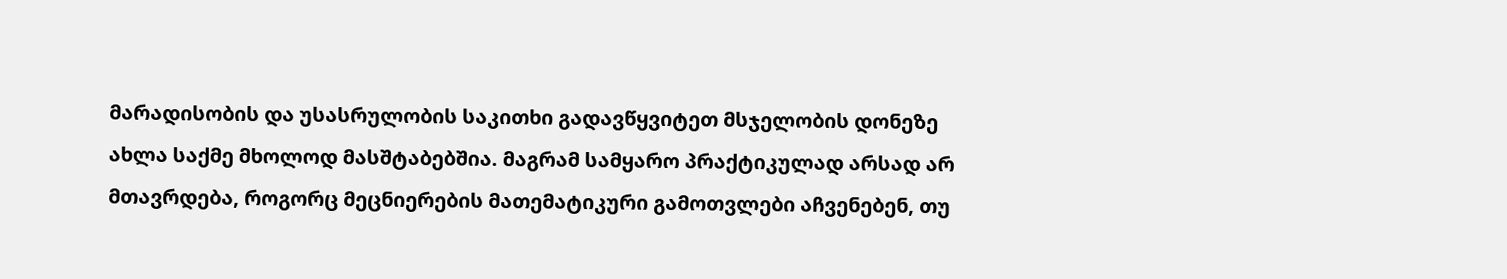მარადისობის და უსასრულობის საკითხი გადავწყვიტეთ მსჯელობის დონეზე ახლა საქმე მხოლოდ მასშტაბებშია. მაგრამ სამყარო პრაქტიკულად არსად არ მთავრდება, როგორც მეცნიერების მათემატიკური გამოთვლები აჩვენებენ, თუ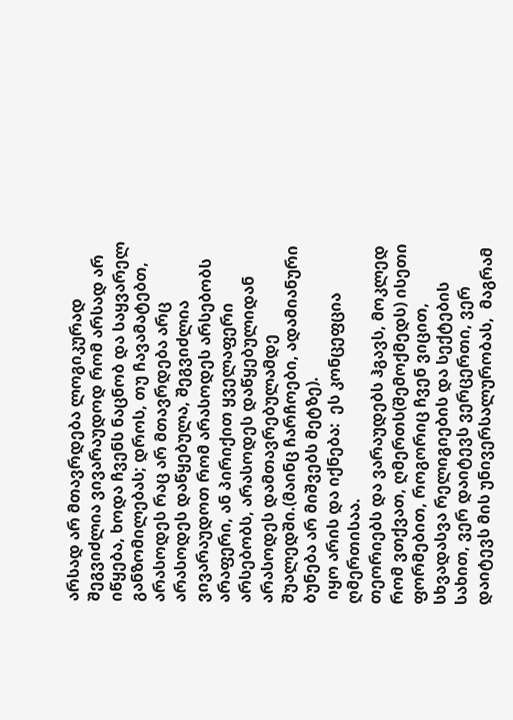არსად არ მთავრდება ლოგიკურად შეგვიძლია ვივარაუდოდ რომ არსად არ იწყება, ხოდა ჩვენს ნაცნობ და საყვარელ განზომილებას; დროს, თუ ჩავამატებთ, არასოდეს რაც არ მთავრდება არც არასოდეს დაწყებულა, შეგვიძლია ვივარაუდოთ რომ არასოდეს არსებობს არაფერი, ან პირიქით ყველაფერი არსებობს, არასოდეს დაწყებულიდან არასოდეს დამთავრებულამდე შუალედში.(მაინც ჩარჩოები, ადამიანური ბუნება არ მიშვებს მეტზე).
 იყო არის და იქნება:  ეს კონცეფცია ღმერთისაა.
თეორიებს და ვარაუდებს ჰგავს, მოკლედ რომ ვთქვათ, ღმერთს(შემოქმედს) ისეთი ფორმებით, როგორიც ჩვენ ვიცით, სხვადასვა რელიგიების და სექტების სახით, ვერ დაიტევს ვერცერთი, ვერ დაიტევს მის უნივერსალურობას,  მაგრამ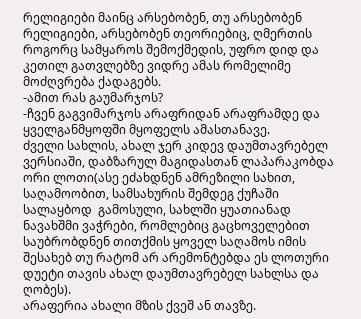რელიგიები მაინც არსებობენ, თუ არსებობენ რელიგიები, არსებობენ თეორიებიც, ღმერთის როგორც სამყაროს შემოქმედის, უფრო დიდ და კეთილ გათვლებზე ვიდრე ამას რომელიმე მოძღვრება ქადაგებს.
-ამით რას გაუმარჯოს?
-ჩვენ გაგვიმარჯოს არაფრიდან არაფრამდე და ყველგანმყოფში მყოფელს ამასთანავე.
ძველი სახლის, ახალ ჯერ კიდევ დაუმთავრებელ ვერსიაში, დაბზარულ მაგიდასთან ლაპარაკობდა ორი ლოთი(ასე ეძახდნენ ამრეზილი სახით, საღამოობით, სამსახურის შემდეგ ქუჩაში სალაყბოდ  გამოსული, სახლში ყუათიანად ნავახშმი ვაჭრები, რომლებიც გაცხოველებით საუბრობდნენ თითქმის ყოველ საღამოს იმის შესახებ თუ რატომ არ არემონტებდა ეს ლოთური დუეტი თავის ახალ დაუმთავრებელ სახლსა და ღობეს).
არაფერია ახალი მზის ქვეშ ან თავზე.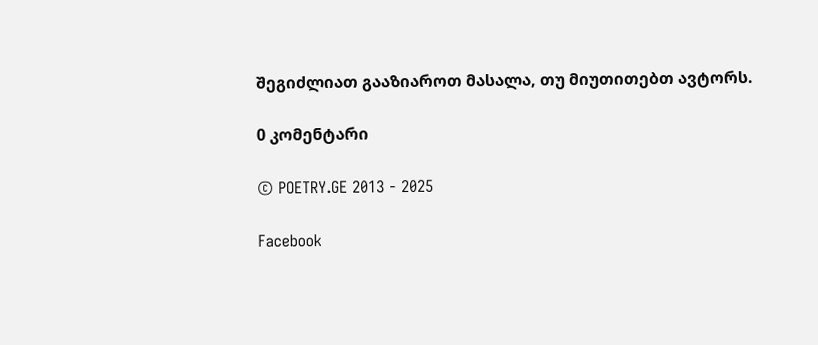შეგიძლიათ გააზიაროთ მასალა, თუ მიუთითებთ ავტორს.

0 კომენტარი

© POETRY.GE 2013 - 2025

Facebook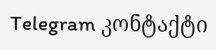Telegram კონტაქტი